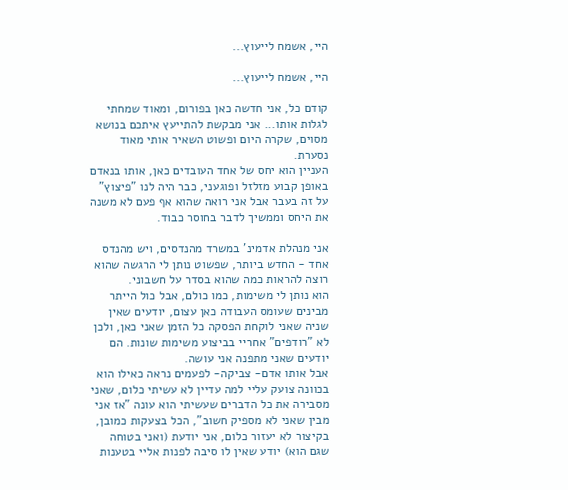היי, אשמח לייעוץ...

היי, אשמח לייעוץ...

קודם כל, אני חדשה כאן בפורום, ומאוד שמחתי לגלות אותו... אני מבקשת להתייעץ איתכם בנושא מסוים, שקרה היום ופשוט השאיר אותי מאוד נסערת.
העניין הוא יחס של אחד העובדים כאן, אותו בנאדם באופן קבוע מזלזל ופוגעני, כבר היה לנו "פיצוץ" על זה בעבר אבל אני רואה שהוא אף פעם לא משנה את היחס וממשיך לדבר בחוסר כבוד.

אני מנהלת אדמינ' במשרד מהנדסים, ויש מהנדס אחד - החדש ביותר, שפשוט נותן לי הרגשה שהוא רוצה להראות כמה שהוא בסדר על חשבוני.
הוא נותן לי משימות, כמו כולם, אבל כול הייתר מבינים שעומס העבודה כאן עצום, יודעים שאין שניה שאני לוקחת הפסקה כל הזמן שאני כאן, ולכן לא "רודפים" אחריי בביצוע משימות שונות. הם יודעים שאני מתפנה אני עושה.
אבל אותו אדם- צביקה- לפעמים נראה כאילו הוא בכוונה צועק עליי למה עדיין לא עשיתי כלום, שאני מסבירה את כל הדברים שעשיתי הוא עונה "אז אני מבין שאני לא מספיק חשוב", הכל בצעקות כמובן,
בקיצור לא יעזור כלום, אני יודעת (ואני בטוחה שגם הוא) יודע שאין לו סיבה לפנות אליי בטענות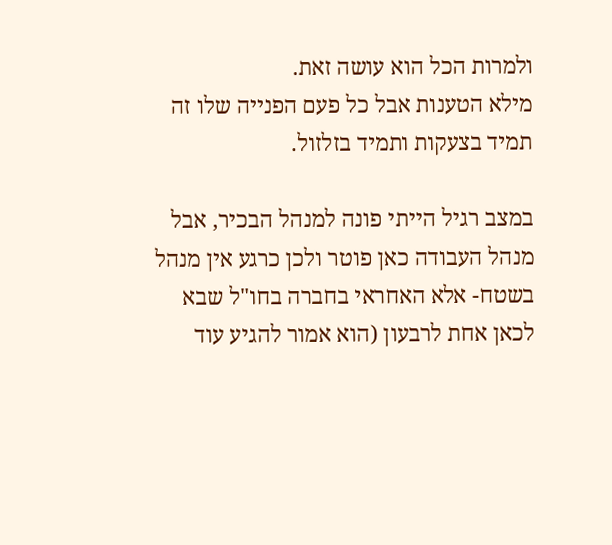ולמרות הכל הוא עושה זאת.
מילא הטענות אבל כל פעם הפנייה שלו זה תמיד בצעקות ותמיד בזלזול.

במצב רגיל הייתי פונה למנהל הבכיר, אבל מנהל העבודה כאן פוטר ולכן כרגע אין מנהל בשטח- אלא האחראי בחברה בחו"ל שבא לכאן אחת לרבעון (הוא אמור להגיע עוד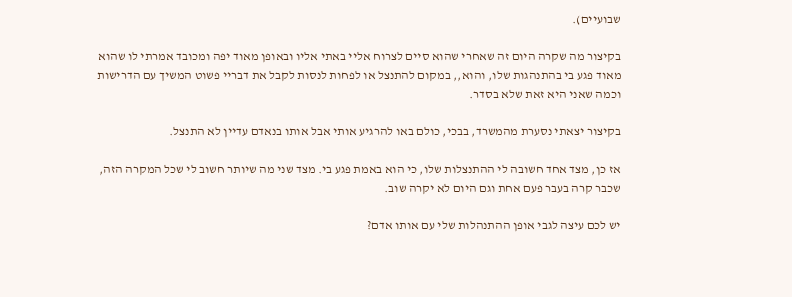שבועיים).

בקיצור מה שקרה היום זה שאחרי שהוא סיים לצרוח אליי באתי אליו ובאופן מאוד יפה ומכובד אמרתי לו שהוא מאוד פגע בי בהתנהגות שלו, והוא,, במקום להתנצל או לפחות לנסות לקבל את דבריי פשוט המשיך עם הדרישות וכמה שאני היא זאת שלא בסדר.

בקיצור יצאתי נסערת מהמשרד, בבכי, כולם באו להרגיע אותי אבל אותו בנאדם עדיין לא התנצל.

אז כן, מצד אחד חשובה לי ההתנצלות שלו, כי הוא באמת פגע בי. מצד שני מה שיותר חשוב לי שכל המקרה הזה, שכבר קרה בעבר פעם אחת וגם היום לא יקרה שוב.

יש לכם עיצה לגבי אופן ההתנהלות שלי עם אותו אדם?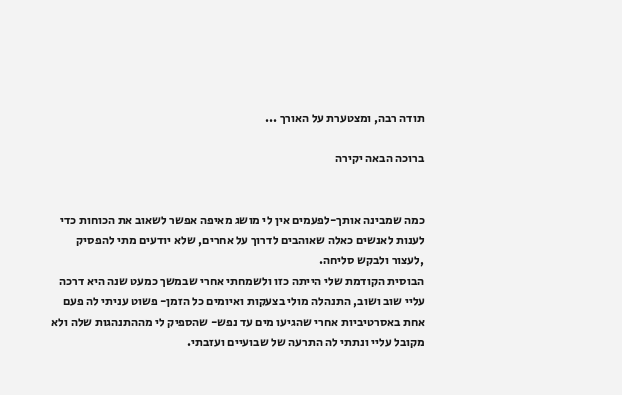תודה רבה, ומצטערת על האורך ...

ברוכה הבאה יקירה


כמה שמבינה אותך-לפעמים אין לי מושג מאיפה אפשר לשאוב את הכוחות כדי לענות לאנשים כאלה שאוהבים לדרוך על אחרים, שלא יודעים מתי להפסיק ,לעצור ולבקש סליחה.
הבוסית הקודמת שלי הייתה כזו ולשמחתי אחרי שבמשך כמעט שנה היא דרכה עליי שוב ושוב, התנהלה מולי בצעקות ואיומים כל הזמן- פשוט עניתי לה פעם אחת באסרטיביות אחרי שהגיעו מים עד נפש- שהספיק לי מההתנהגות שלה ולא מקובל עליי ונתתי לה התרעה של שבועיים ועזבתי.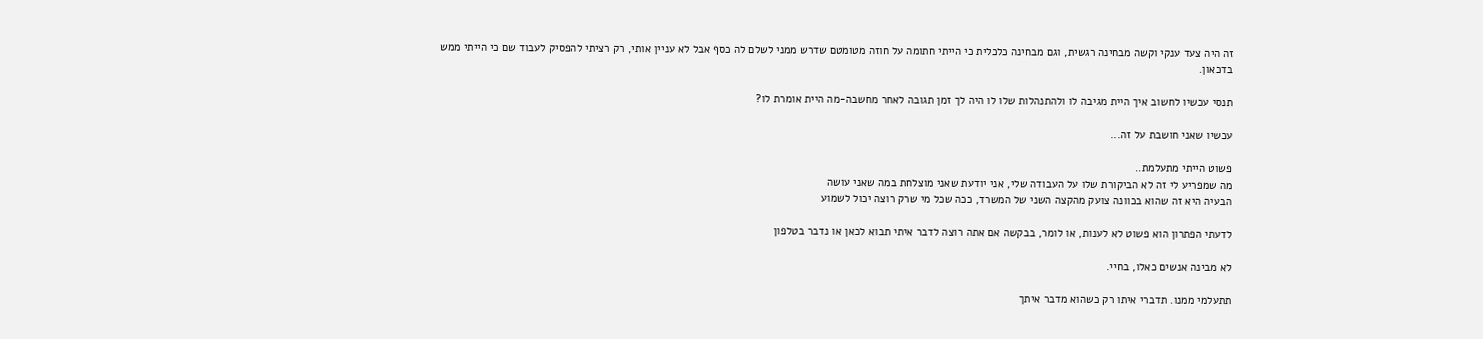זה היה צעד ענקי וקשה מבחינה רגשית, וגם מבחינה כלכלית כי הייתי חתומה על חוזה מטומטם שדרש ממני לשלם לה כסף אבל לא עניין אותי, רק רציתי להפסיק לעבוד שם כי הייתי ממש בדכאון.

תנסי עכשיו לחשוב איך היית מגיבה לו ולהתנהלות שלו לו היה לך זמן תגובה לאחר מחשבה-מה היית אומרת לו?

עכשיו שאני חושבת על זה...

פשוט הייתי מתעלמת..
מה שמפריע לי זה לא הביקורת שלו על העבודה שלי, אני יודעת שאני מוצלחת במה שאני עושה
הבעיה היא זה שהוא בכוונה צועק מהקצה השני של המשרד, ככה שכל מי שרק רוצה יכול לשמוע

לדעתי הפתרון הוא פשוט לא לענות, או לומר, בבקשה אם אתה רוצה לדבר איתי תבוא לכאן או נדבר בטלפון

לא מבינה אנשים כאלו, בחיי.

תתעלמי ממנו. תדברי איתו רק כשהוא מדבר איתך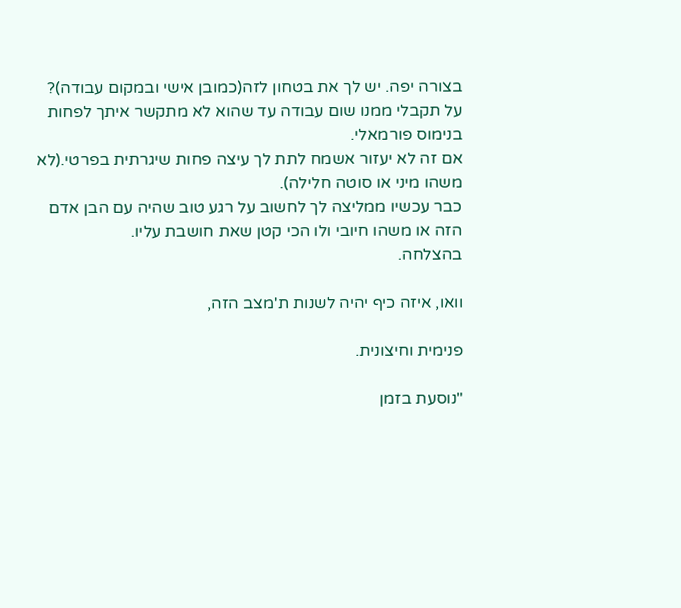בצורה יפה. יש לך את בטחון לזה(כמובן אישי ובמקום עבודה)?
על תקבלי ממנו שום עבודה עד שהוא לא מתקשר איתך לפחות בנימוס פורמאלי.
אם זה לא יעזור אשמח לתת לך עיצה פחות שיגרתית בפרטי.(לא משהו מיני או סוטה חלילה).
כבר עכשיו ממליצה לך לחשוב על רגע טוב שהיה עם הבן אדם הזה או משהו חיובי ולו הכי קטן שאת חושבת עליו.
בהצלחה.

וואו, איזה כיף יהיה לשנות ת'מצב הזה,

פנימית וחיצונית.

"נוסעת בזמן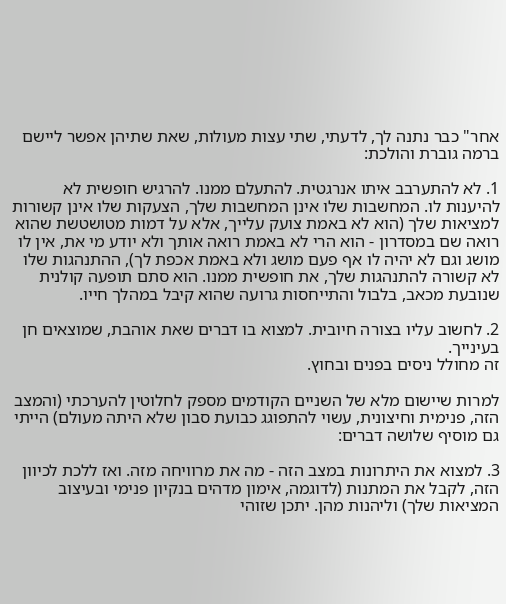אחר" כבר נתנה לך, לדעתי, שתי עצות מעולות, שאת שתיהן אפשר ליישם ברמה גוברת והולכת:

1. לא להתערבב איתו אנרגטית. להתעלם ממנו. להרגיש חופשית לא להיענות לו. המחשבות שלו אינן המחשבות שלך, הצעקות שלו אינן קשורות למציאות שלך (הוא לא באמת צועק עלייך, אלא על דמות מטושטשת שהוא רואה שם במסדרון - הוא הרי לא באמת רואה אותך ולא יודע מי את, אין לו מושג וגם לא יהיה לו אף פעם מושג ולא באמת אכפת לך), ההתנהגות שלו לא קשורה להתנהגות שלך, את חופשית ממנו. הוא סתם תופעה קולנית שנובעת מכאב, בלבול והתייחסות גרועה שהוא קיבל במהלך חייו.

2. לחשוב עליו בצורה חיובית. למצוא בו דברים שאת אוהבת, שמוצאים חן בעינייך.
זה מחולל ניסים בפנים ובחוץ.

למרות שיישום מלא של השניים הקודמים מספק לחלוטין להערכתי (והמצב הזה, פנימית וחיצונית, עשוי להתפוגג כבועת סבון שלא היתה מעולם) הייתי גם מוסיף שלושה דברים:

3. למצוא את היתרונות במצב הזה - מה את מרוויחה מזה. ואז ללכת לכיוון הזה, לקבל את המתנות (לדוגמה, אימון מדהים בנקיון פנימי ובעיצוב המציאות שלך) וליהנות מהן. יתכן שזוהי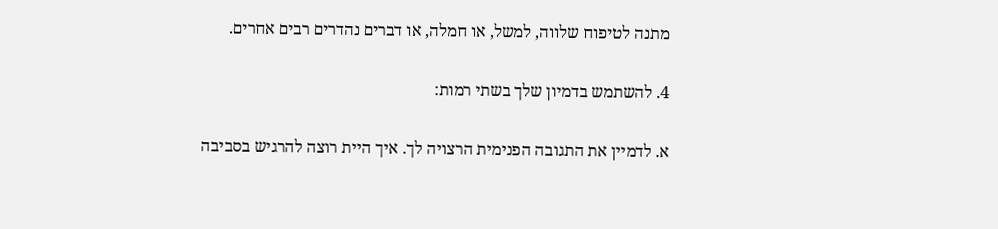מתנה לטיפוח שלווה, למשל, או חמלה, או דברים נהדרים רבים אחרים.

4. להשתמש בדמיון שלך בשתי רמות:

א. לדמיין את התגובה הפנימית הרצויה לך. איך היית רוצה להרגיש בסביבה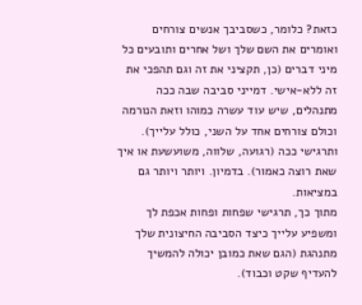כזאת? כלומר, כשסביבך אנשים צורחים ואומרים את השם שלך ושל אחרים ותובעים כל מיני דברים (כן, תקציני את זה וגם תהפכי את זה ללא-אישי. דמייני סביבה שבה ככה מתנהלים, שיש עוד עשרה כמוהו וזאת הנורמה וכולם צורחים אחד על השני, כולל עלייך). ותרגישי ככה (רגועה, שלווה, משועשעת או איך שאת רוצה כאמור). בדמיון. ויותר ויותר גם במציאות.
מתוך כך, תרגישי שפחות ופחות אכפת לך ומשפיע עלייך כיצד הסביבה החיצונית שלך מתנהגת (הגם שאת כמובן יכולה להמשיך להעדיף שקט וכבוד).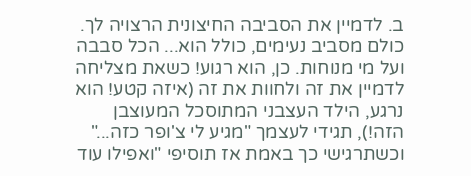ב. לדמיין את הסביבה החיצונית הרצויה לך. כולם מסביב נעימים, כולל הוא... הכל סבבה ועל מי מנוחות. כן, הוא רגוע! כשאת מצליחה לדמיין את זה ולחוות את זה (איזה קטע! הוא נרגע, הילד העצבני המתוסכל המעוצבן הזה!), תגידי לעצמך "מגיע לי צ'ופר כזה..." וכשתרגישי כך באמת אז תוסיפי "ואפילו עוד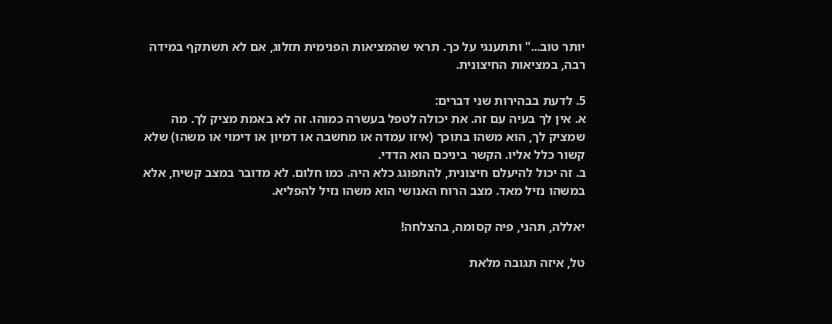יותר טוב..." ותתענגי על כך. תראי שהמציאות הפנימית תזלוג, אם לא תשתקף במידה רבה, במציאות החיצונית.

5. לדעת בבהירות שני דברים:
א. אין לך בעיה עם זה. את יכולה לטפל בעשרה כמוהו. זה לא באמת מציק לך. מה שמציק לך, הוא משהו בתוכך (איזו עמדה או מחשבה או דמיון או דימוי או משהו) שלא קשור כלל אליו. הקשר ביניכם הוא הדדי.
ב. זה יכול להיעלם חיצונית, להתפוגג כלא היה. כמו חלום. לא מדובר במצב קשיח, אלא במשהו נזיל מאד. מצב הרוח האנושי הוא משהו נזיל להפליא.

יאללה, תהני, פיה קסומה, בהצלחה!

טל, איזה תגובה מלאת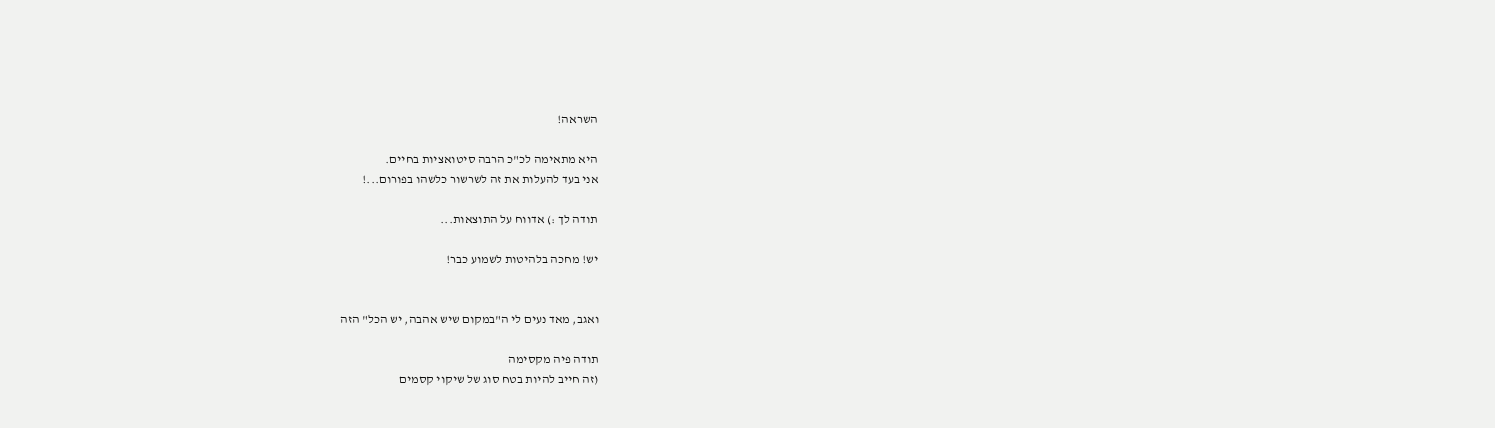השראה!

היא מתאימה לכ"כ הרבה סיטואציות בחיים.
אני בעד להעלות את זה לשרשור כלשהו בפורום...!

תודה לך :) אדווח על התוצאות...

יש! מחכה בלהיטות לשמוע כבר!


ואגב, מאד נעים לי ה"במקום שיש אהבה, יש הכל" הזה

תודה פיה מקסימה
(זה חייב להיות בטח סוג של שיקוי קסמים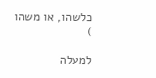כלשהו, או משהו
)

למעלה